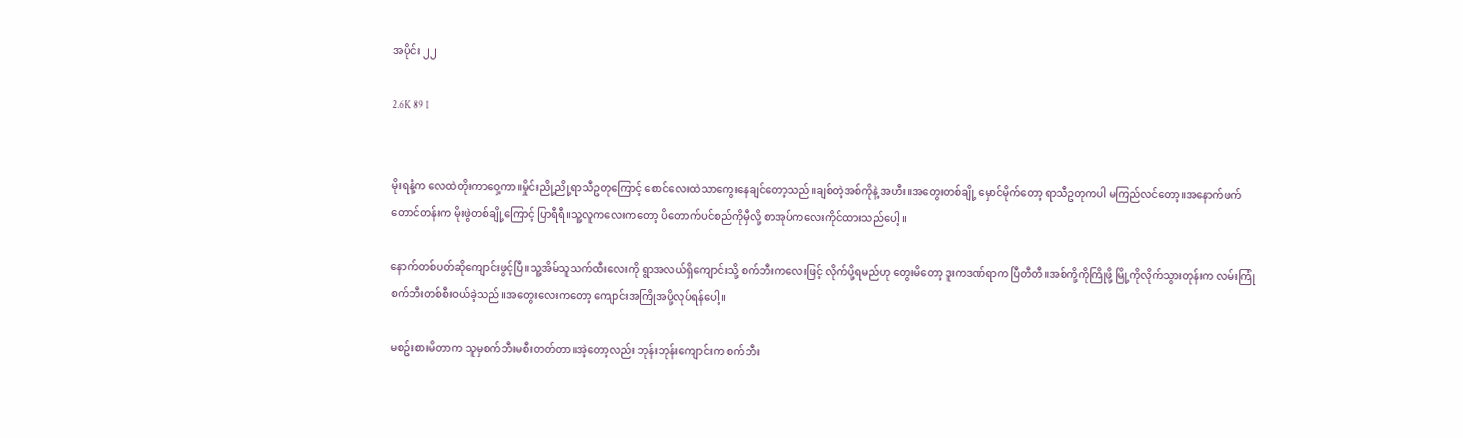အပိုင်း ၂၂

2.6K 89 1


မိုးရနံ့က လေထဲတိုးကာဝှေ့ကာ။မှိုင်းညို့ညို့ရာသီဥတုကြောင့် စောင်လေးထဲသာကွေးနေချင်တော့သည်။ချစ်တဲ့အစ်ကိုနဲ့ အဟီး။အတွေးတစ်ချို့ မှောင်မိုက်တော့ ရာသီဥတုကပါ မကြည်လင်တော့။အနောက်ဖက်တောင်တန်းက မိုးဖွဲတစ်ချို့ကြောင့် ပြာရီရီ။သူ့လူကလေးကတော့ ပိတောက်ပင်စည်ကိုမှီလို့ စာအုပ်ကလေးကိုင်ထားသည်ပေါ့ ။

နောက်တစ်ပတ်ဆိုကျောင်းဖွင့်ပြီ။သူ့အိမ်သူသက်ထီးလေးကို ရွာအလယ်ရှိကျောင်းသို့ စက်ဘီးကလေးဖြင့် လိုက်ပို့ရမည်ဟု တွေးမိတော့ ဒူးကဒဏ်ရာက ပြီတီတီ။အစ်ကို့ကိုကြိုဖို့ မြို့ကိုလိုက်သွားတုန်းက လမ်းကြုံစက်ဘီးတစ်စီးဝယ်ခဲ့သည်။အတွေးလေးကတော့ ကျောင်းအကြိုအပို့လုပ်ရန်ပေါ့။

မစဥ်းစားမိတာက သူမှစက်ဘီးမစီးတတ်တာ။အဲ့တော့လည်း ဘုန်းဘုန်းကျောင်းက စက်ဘီး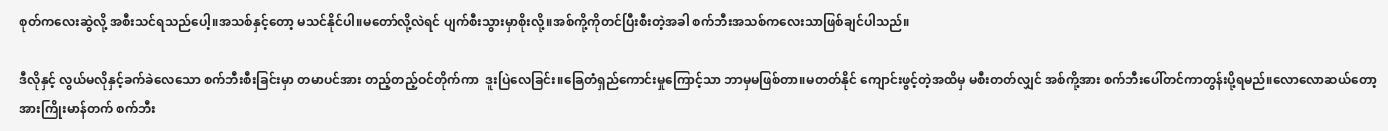စုတ်ကလေးဆွဲလို့ အစီးသင်ရသည်ပေါ့။အသစ်နှင့်တော့ မသင်နိုင်ပါ။မတော်လို့လဲရင် ပျက်စီးသွားမှာစိုးလို့။အစ်ကို့ကိုတင်ပြီးစီးတဲ့အခါ စက်ဘီးအသစ်ကလေးသာဖြစ်ချင်ပါသည်။

ဒီလိုနှင့် လွယ်မလိုနှင့်ခက်ခဲလေသော စက်ဘီးစီးခြင်းမှာ တမာပင်အား တည့်တည့်ဝင်တိုက်ကာ  ဒူးပြဲလေခြင်း။ခြေတံရှည်ကောင်းမှုကြောင့်သာ ဘာမှမဖြစ်တာ။မတတ်နိုင် ကျောင်းဖွင့်တဲ့အထိမှ မစီးတတ်လျှင် အစ်ကို့အား စက်ဘီးပေါ်တင်ကာတွန်းပို့ရမည်။လောလောဆယ်တော့ အားကြိုးမာန်တက် စက်ဘီး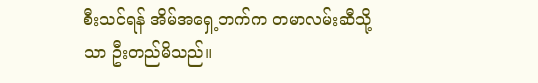စီးသင်ရန် အိမ်အရှေ့ဘက်က တမာလမ်းဆီသို့သာ ဦးတည်မိသည်။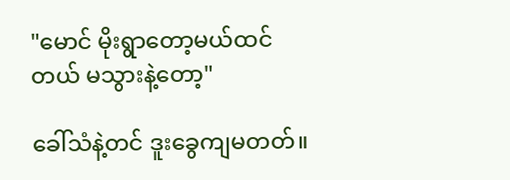"မောင် မိုးရွာတော့မယ်ထင်တယ် မသွားနဲ့တော့"

ခေါ်သံနဲ့တင် ဒူးခွေကျမတတ်။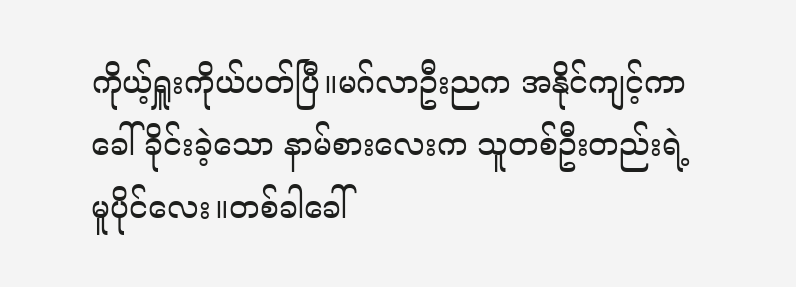ကိုယ့်ရှူးကိုယ်ပတ်ပြီ။မဂ်လာဦးညက အနိုင်ကျင့်ကာ ခေါ်ခိုင်းခဲ့သော နာမ်စားလေးက သူတစ်ဦးတည်းရဲ့ မူပိုင်လေး။တစ်ခါခေါ်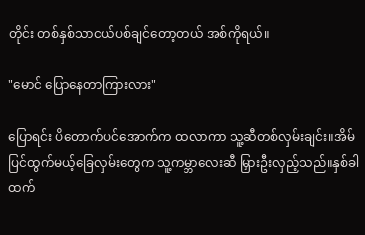တိုင်း တစ်နှစ်သာငယ်ပစ်ချင်တော့တယ် အစ်ကိုရယ်။

"မောင် ပြောနေတာကြားလား"

ပြောရင်း ပိတောက်ပင်အောက်က ထလာကာ သူ့ဆီတစ်လှမ်းချင်း။အိမ်ပြင်ထွက်မယ့်ခြေလှမ်းတွေက သူ့ကမ္ဘာလေးဆီ မြှားဦးလှည့်သည်။နှစ်ခါထက်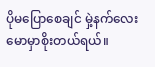ပိုမပြောစေချင် မှဲ့နက်လေးမောမှာစိုးတယ်ရယ်။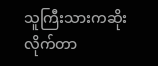သူကြီးသားကဆိုးလိုက်တာ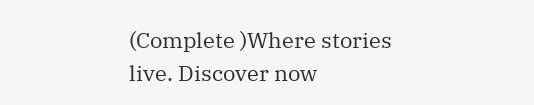(Complete )Where stories live. Discover now